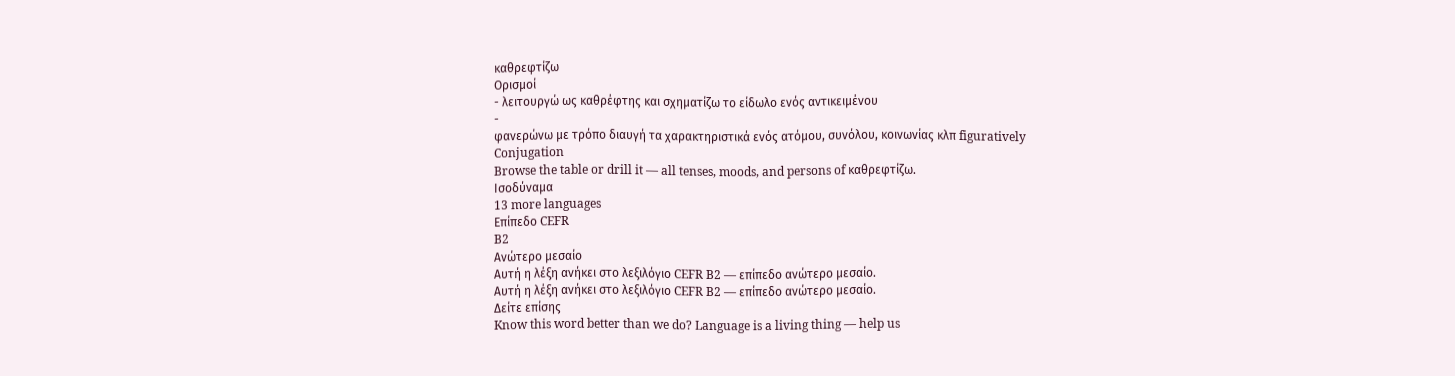καθρεφτίζω
Ορισμοί
- λειτουργώ ως καθρέφτης και σχηματίζω το είδωλο ενός αντικειμένου
-
φανερώνω με τρόπο διαυγή τα χαρακτηριστικά ενός ατόμου, συνόλου, κοινωνίας κλπ figuratively
Conjugation
Browse the table or drill it — all tenses, moods, and persons of καθρεφτίζω.
Ισοδύναμα
13 more languages
Επίπεδο CEFR
B2
Ανώτερο μεσαίο
Αυτή η λέξη ανήκει στο λεξιλόγιο CEFR B2 — επίπεδο ανώτερο μεσαίο.
Αυτή η λέξη ανήκει στο λεξιλόγιο CEFR B2 — επίπεδο ανώτερο μεσαίο.
Δείτε επίσης
Know this word better than we do? Language is a living thing — help us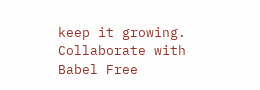keep it growing. Collaborate with Babel Free